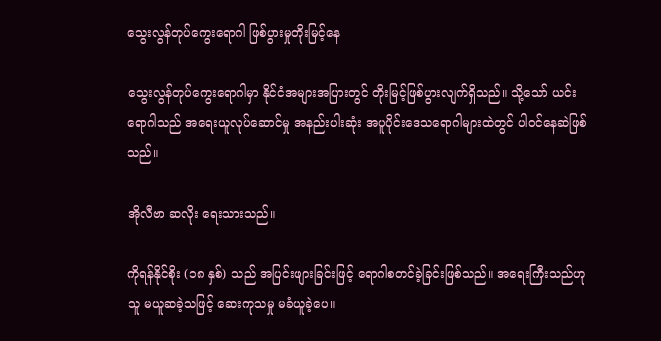သွေးလွန်တုပ်ကွေးရောဂါ ဖြစ်ပွားမှုတိုးမြင့်နေ

သွေးလွန်တုပ်ကွေးရောဂါမှာ နိုင်ငံအများအပြားတွင် တိုးမြင့်ဖြစ်ပွားလျက်ရှိသည်။ သို့သော် ယင်းရောဂါသည် အရေးယူလုပ်ဆောင်မှု အနည်းပါးဆုံး အပူပိုင်းဒေသရောဂါများထဲတွင် ပါဝင်နေဆဲဖြစ်သည်။

အိုလီဗာ ဆလိုး ရေးသားသည်။

ကိုရန်နိုင်စိုး (၁၈ နှစ်) သည် အပြင်းဖျားခြင်းဖြင့် ရောဂါစတင်ခဲ့ခြင်းဖြစ်သည်။ အရေးကြီးသည်ဟု သူ မယူဆခဲ့သဖြင့် ဆေးကုသမှု မခံယူခဲ့ပေ။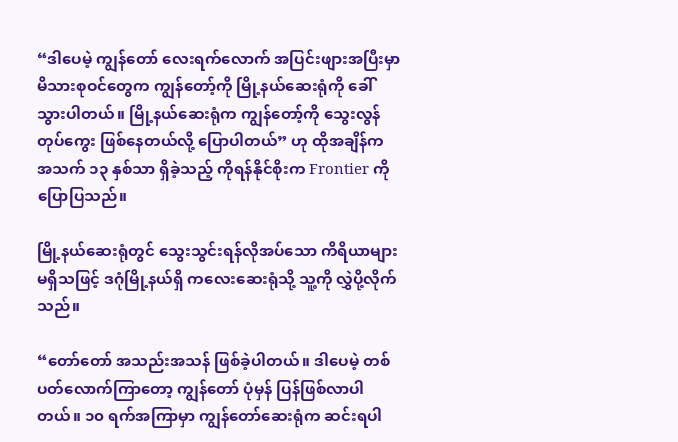“ဒါပေမဲ့ ကျွန်တော် လေးရက်လောက် အပြင်းဖျားအပြီးမှာ မိသားစုဝင်တွေက ကျွန်တော့်ကို မြို့နယ်ဆေးရုံကို ခေါ်သွားပါတယ်။ မြို့နယ်ဆေးရုံက ကျွန်တော့်ကို သွေးလွန်တုပ်ကွေး ဖြစ်နေတယ်လို့ ပြောပါတယ်” ဟု ထိုအချိန်က အသက် ၁၃ နှစ်သာ ရှိခဲ့သည့် ကိုရန်နိုင်စိုးက Frontier ကို ပြောပြသည်။

မြို့နယ်ဆေးရုံတွင် သွေးသွင်းရန်လိုအပ်သော ကိရိယာများ မရှိသဖြင့် ဒဂုံမြို့နယ်ရှိ ကလေးဆေးရုံသို့ သူ့ကို လွှဲပို့လိုက်သည်။

“တော်တော် အသည်းအသန် ဖြစ်ခဲ့ပါတယ်။ ဒါပေမဲ့ တစ်ပတ်လောက်ကြာတော့ ကျွန်တော် ပုံမှန် ပြန်ဖြစ်လာပါတယ်။ ၁၀ ရက်အကြာမှာ ကျွန်တော်ဆေးရုံက ဆင်းရပါ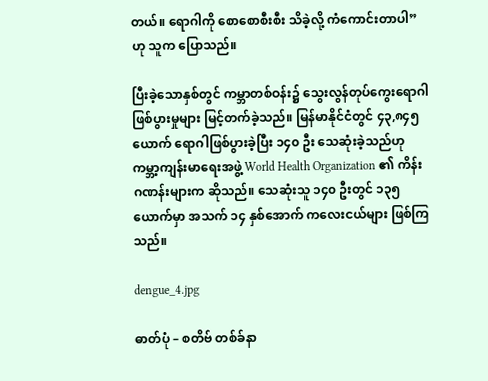တယ်။ ရောဂါကို စောစောစီးစီး သိခဲ့လို့ ကံကောင်းတာပါ” ဟု သူက ပြောသည်။

ပြီးခဲ့သောနှစ်တွင် ကမ္ဘာတစ်ဝန်း၌ သွေးလွန်တုပ်ကွေးရောဂါ ဖြစ်ပွားမှုများ မြင့်တက်ခဲ့သည်။ မြန်မာနိုင်ငံတွင် ၄၃,၈၄၅ ယောက် ရောဂါဖြစ်ပွားခဲ့ပြီး ၁၄၀ ဦး သေဆုံးခဲ့သည်ဟု ကမ္ဘာ့ကျန်းမာရေးအဖွဲ့ World Health Organization ၏ ကိန်းဂဏန်းများက ဆိုသည်။ သေဆုံးသူ ၁၄၀ ဦးတွင် ၁၃၅ ယောက်မှာ အသက် ၁၄ နှစ်အောက် ကလေးငယ်များ ဖြစ်ကြသည်။

dengue_4.jpg

ဓာတ်ပုံ – စတိဗ် တစ်ခ်နာ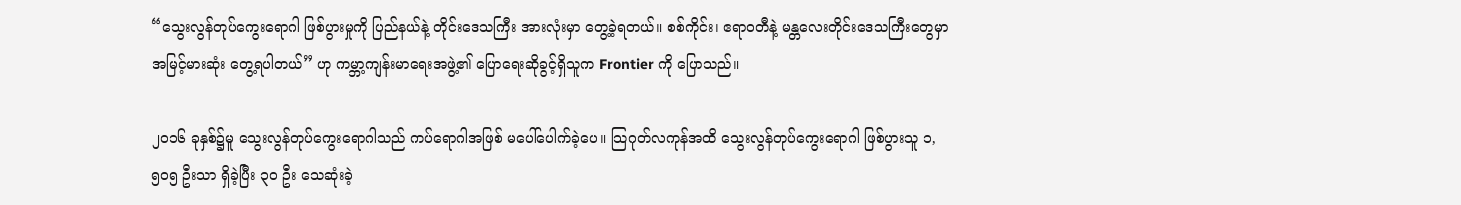“သွေးလွန်တုပ်ကွေးရောဂါ ဖြစ်ပွားမှုကို ပြည်နယ်နဲ့ တိုင်းဒေသကြီး အားလုံးမှာ တွေ့ခဲ့ရတယ်။ စစ်ကိုင်း၊ ဧရာဝတီနဲ့ မန္တလေးတိုင်းဒေသကြီးတွေမှာ အမြင့်မားဆုံး တွေ့ရပါတယ်” ဟု ကမ္ဘာ့ကျန်းမာရေးအဖွဲ့၏ ပြောရေးဆိုခွင့်ရှိသူက Frontier ကို ပြောသည်။

၂၀၁၆ ခုနှစ်၌မူ သွေးလွန်တုပ်ကွေးရောဂါသည် ကပ်ရောဂါအဖြစ် မပေါ်ပေါက်ခဲ့ပေ။ သြဂုတ်လကုန်အထိ သွေးလွန်တုပ်ကွေးရောဂါ ဖြစ်ပွားသူ ၁,၅၀၅ ဦးသာ ရှိခဲ့ပြီး ၃၀ ဦး သေဆုံးခဲ့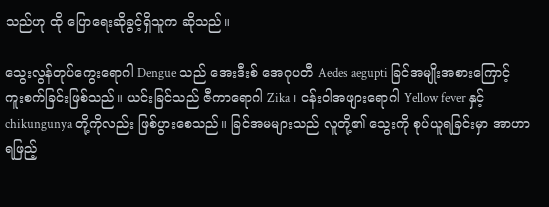သည်ဟု ထို ပြောရေးဆိုခွင့်ရှိသူက ဆိုသည်။

သွေးလွန်တုပ်ကွေးရောဂါ Dengue သည် အေးဒီးစ် အေဂုပတီ Aedes aegupti ခြင်အမျိုးအစားကြောင့် ကူးစက်ခြင်းဖြစ်သည်။ ယင်းခြင်သည် ဇီကာရောဂါ Zika ၊ ငန်းဝါအဖျားရောဂါ Yellow fever နှင့် chikungunya တို့ကိုလည်း ဖြစ်ပွားစေသည်။ ခြင်အမများသည် လူတို့၏ သွေးကို စုပ်ယူရခြင်းမှာ အာဟာရဖြည့်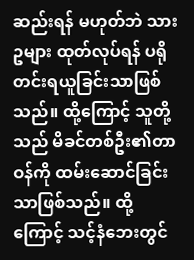ဆည်းရန် မဟုတ်ဘဲ သားဥများ ထုတ်လုပ်ရန် ပရိုတင်းရယူခြင်းသာဖြစ်သည်။ ထို့ကြောင့် သူတို့သည် မိခင်တစ်ဦး၏တာဝန်ကို ထမ်းဆောင်ခြင်းသာဖြစ်သည်။ ထို့ကြောင့် သင့်နံဘေးတွင်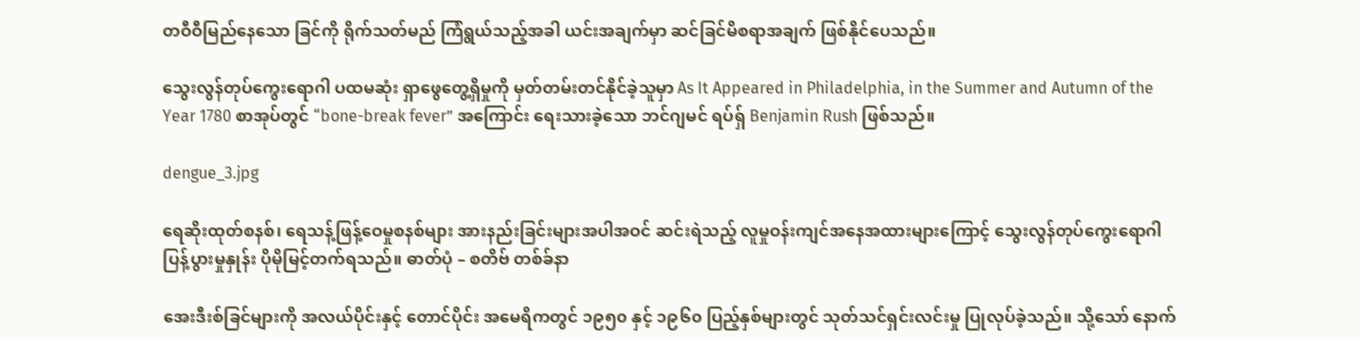တဝီဝီမြည်နေသော ခြင်ကို ရိုက်သတ်မည် ကြံရွယ်သည့်အခါ ယင်းအချက်မှာ ဆင်ခြင်မိစရာအချက် ဖြစ်နိုင်ပေသည်။

သွေးလွန်တုပ်ကွေးရောဂါ ပထမဆုံး ရှာဖွေတွေ့ရှိမှုကို မှတ်တမ်းတင်နိုင်ခဲ့သူမှာ As It Appeared in Philadelphia, in the Summer and Autumn of the Year 1780 စာအုပ်တွင် “bone-break fever” အကြောင်း ရေးသားခဲ့သော ဘင်ဂျမင် ရပ်ရှ် Benjamin Rush ဖြစ်သည်။

dengue_3.jpg

ရေဆိုးထုတ်စနစ်၊ ရေသန့်ဖြန့်ဝေမှုစနစ်များ အားနည်းခြင်းများအပါအဝင် ဆင်းရဲသည့် လူမှုဝန်းကျင်အနေအထားများကြောင့် သွေးလွန်တုပ်ကွေးရောဂါ ပြန့်ပွားမှုနှုန်း ပိုမိုမြင့်တက်ရသည်။ ဓာတ်ပုံ – စတိဗ် တစ်ခ်နာ

အေးဒီးစ်ခြင်များကို အလယ်ပိုင်းနှင့် တောင်ပိုင်း အမေရိကတွင် ၁၉၅၀ နှင့် ၁၉၆၀ ပြည့်နှစ်များတွင် သုတ်သင်ရှင်းလင်းမှု ပြုလုပ်ခဲ့သည်။ သို့သော် နောက်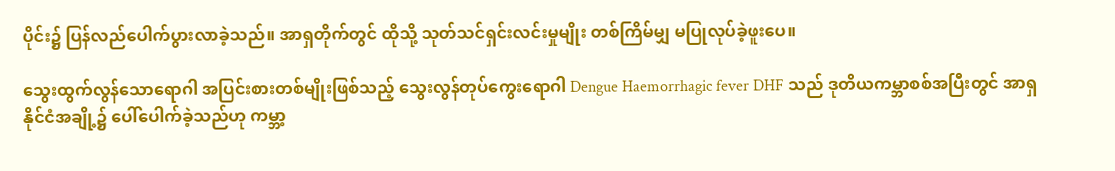ပိုင်း၌ ပြန်လည်ပေါက်ပွားလာခဲ့သည်။ အာရှတိုက်တွင် ထိုသို့ သုတ်သင်ရှင်းလင်းမှုမျိုး တစ်ကြိမ်မျှ မပြုလုပ်ခဲ့ဖူးပေ။

သွေးထွက်လွန်သောရောဂါ အပြင်းစားတစ်မျိုးဖြစ်သည့် သွေးလွန်တုပ်ကွေးရောဂါ Dengue Haemorrhagic fever DHF သည် ဒုတိယကမ္ဘာစစ်အပြီးတွင် အာရှနိုင်ငံအချို့၌ ပေါ်ပေါက်ခဲ့သည်ဟု ကမ္ဘာ့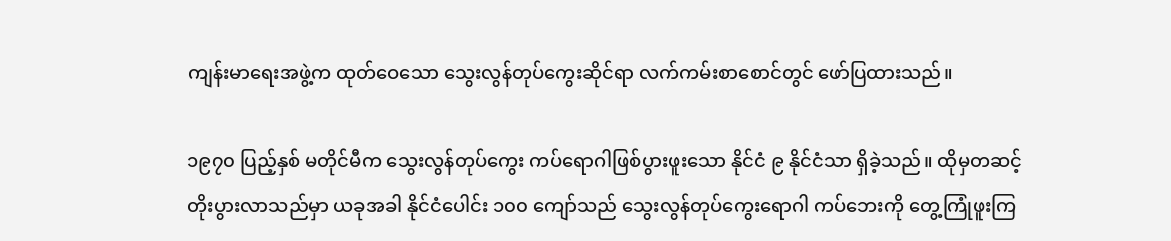ကျန်းမာရေးအဖွဲ့က ထုတ်ဝေသော သွေးလွန်တုပ်ကွေးဆိုင်ရာ လက်ကမ်းစာစောင်တွင် ဖော်ပြထားသည်။

၁၉၇၀ ပြည့်နှစ် မတိုင်မီက သွေးလွန်တုပ်ကွေး ကပ်ရောဂါဖြစ်ပွားဖူးသော နိုင်ငံ ၉ နိုင်ငံသာ ရှိခဲ့သည်။ ထိုမှတဆင့် တိုးပွားလာသည်မှာ ယခုအခါ နိုင်ငံပေါင်း ၁၀၀ ကျော်သည် သွေးလွန်တုပ်ကွေးရောဂါ ကပ်ဘေးကို တွေ့ကြုံဖူးကြ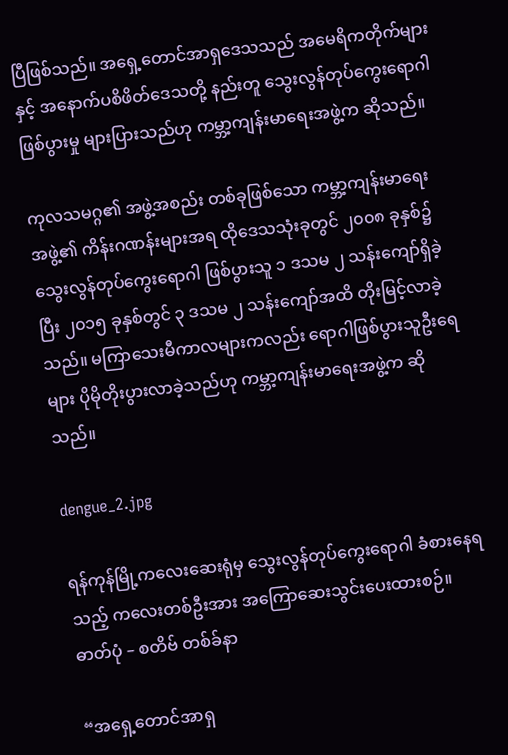ပြီဖြစ်သည်။ အရှေ့တောင်အာရှဒေသသည် အမေရိကတိုက်များနှင့် အနောက်ပစိဖိတ်ဒေသတို့ နည်းတူ သွေးလွန်တုပ်ကွေးရောဂါ ဖြစ်ပွားမှု များပြားသည်ဟု ကမ္ဘာ့ကျန်းမာရေးအဖွဲ့က ဆိုသည်။

ကုလသမဂ္ဂ၏ အဖွဲ့အစည်း တစ်ခုဖြစ်သော ကမ္ဘာ့ကျန်းမာရေးအဖွဲ့၏ ကိန်းဂဏန်းများအရ ထိုဒေသသုံးခုတွင် ၂၀၀၈ ခုနှစ်၌ သွေးလွန်တုပ်ကွေးရောဂါ ဖြစ်ပွားသူ ၁ ဒသမ ၂ သန်းကျော်ရှိခဲ့ပြီး ၂၀၁၅ ခုနှစ်တွင် ၃ ဒသမ ၂ သန်းကျော်အထိ တိုးမြင့်လာခဲ့သည်။ မကြာသေးမီကာလများကလည်း ရောဂါဖြစ်ပွားသူဦးရေများ ပိုမိုတိုးပွားလာခဲ့သည်ဟု ကမ္ဘာ့ကျန်းမာရေးအဖွဲ့က ဆိုသည်။

dengue_2.jpg

ရန်ကုန်မြို့ကလေးဆေးရုံမှ သွေးလွန်တုပ်ကွေးရောဂါ ခံစားနေရသည့် ကလေးတစ်ဦးအား အကြောဆေးသွင်းပေးထားစဉ်။ ဓာတ်ပုံ – စတိဗ် တစ်ခ်နာ

“အရှေ့တောင်အာရှ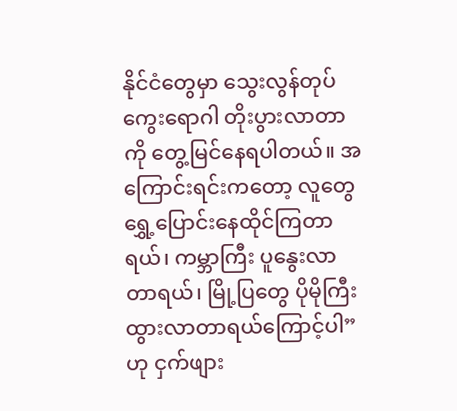နိုင်ငံတွေမှာ သွေးလွန်တုပ်ကွေးရောဂါ တိုးပွားလာတာကို တွေ့မြင်နေရပါတယ်။ အကြောင်းရင်းကတော့ လူတွေ ရွှေ့ပြောင်းနေထိုင်ကြတာရယ်၊ ကမ္ဘာကြီး ပူနွေးလာတာရယ်၊ မြို့ပြတွေ ပိုမိုကြီးထွားလာတာရယ်ကြောင့်ပါ” ဟု ငှက်ဖျား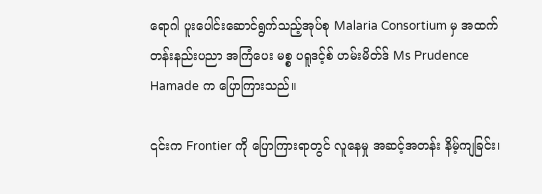ရောဂါ ပူးပေါင်းဆောင်ရွက်သည့်အုပ်စု Malaria Consortium မှ အထက်တန်းနည်းပညာ အကြံပေး မစ္စ ပရူဒင့်စ် ဟမ်းမိတ်ဒ် Ms Prudence Hamade က ပြောကြားသည်။

၎င်းက Frontier ကို ပြောကြားရာတွင် လူနေမှု အဆင့်အတန်း နိမ့်ကျခြင်း၊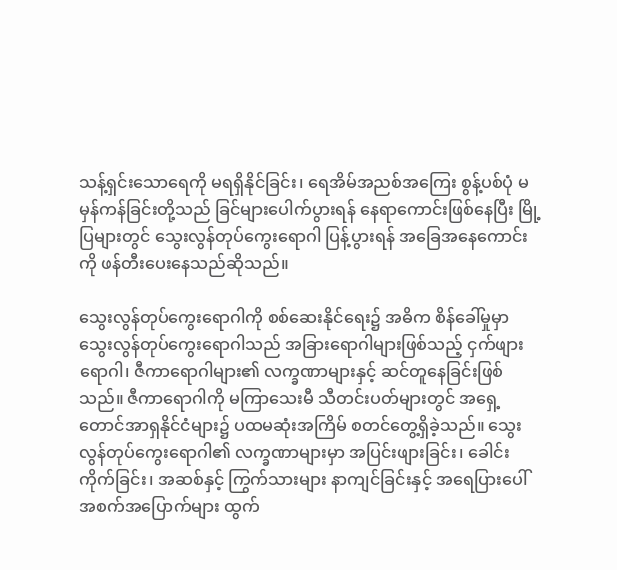သန့်ရှင်းသောရေကို မရရှိနိုင်ခြင်း၊ ရေအိမ်အညစ်အကြေး စွန့်ပစ်ပုံ မမှန်ကန်ခြင်းတို့သည် ခြင်များပေါက်ပွားရန် နေရာကောင်းဖြစ်နေပြီး မြို့ပြများတွင် သွေးလွန်တုပ်ကွေးရောဂါ ပြန့်ပွားရန် အခြေအနေကောင်းကို ဖန်တီးပေးနေသည်ဆိုသည်။

သွေးလွန်တုပ်ကွေးရောဂါကို စစ်ဆေးနိုင်ရေး၌ အဓိက စိန်ခေါ်မှုမှာ သွေးလွန်တုပ်ကွေးရောဂါသည် အခြားရောဂါများဖြစ်သည့် ငှက်ဖျားရောဂါ၊ ဇီကာရောဂါများ၏ လက္ခဏာများနှင့် ဆင်တူနေခြင်းဖြစ်သည်။ ဇီကာရောဂါကို မကြာသေးမီ သီတင်းပတ်များတွင် အရှေ့တောင်အာရှနိုင်ငံများ၌ ပထမဆုံးအကြိမ် စတင်တွေ့ရှိခဲ့သည်။ သွေးလွန်တုပ်ကွေးရောဂါ၏ လက္ခဏာများမှာ အပြင်းဖျားခြင်း၊ ခေါင်းကိုက်ခြင်း၊ အဆစ်နှင့် ကြွက်သားများ နာကျင်ခြင်းနှင့် အရေပြားပေါ် အစက်အပြောက်များ ထွက်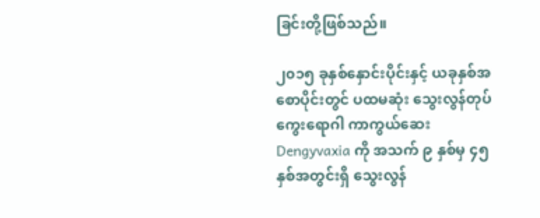ခြင်းတို့ဖြစ်သည်။

၂၀၁၅ ခုနှစ်နှောင်းပိုင်းနှင့် ယခုနှစ်အစောပိုင်းတွင် ပထမဆုံး သွေးလွန်တုပ်ကွေးရောဂါ ကာကွယ်ဆေး Dengyvaxia ကို အသက် ၉ နှစ်မှ ၄၅ နှစ်အတွင်းရှိ သွေးလွန်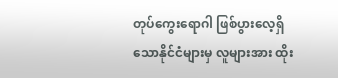တုပ်ကွေးရောဂါ ဖြစ်ပွားလေ့ရှိသောနိုင်ငံများမှ လူများအား ထိုး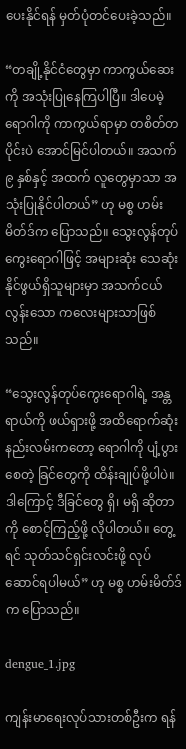ပေးနိုင်ရန် မှတ်ပုံတင်ပေးခဲ့သည်။

“တချို့နိုင်ငံတွေမှာ ကာကွယ်ဆေးကို အသုံးပြုနေကြပါပြီ။ ဒါပေမဲ့ရောဂါကို ကာကွယ်ရာမှာ တစိတ်တပိုင်းပဲ အောင်မြင်ပါတယ်။ အသက် ၉ နှစ်နှင့် အထက် လူတွေမှာသာ အသုံးပြုနိုင်ပါတယ်” ဟု မစ္စ ဟမ်းမိတ်ဒ်က ပြောသည်။ သွေးလွန်တုပ်ကွေးရောဂါဖြင့် အများဆုံး သေဆုံးနိုင်ဖွယ်ရှိသူများမှာ အသက်ငယ်လွန်းသော ကလေးများသာဖြစ်သည်။

“သွေးလွန်တုပ်ကွေးရောဂါရဲ့ အန္တရာယ်ကို ဖယ်ရှားဖို့ အထိရောက်ဆုံး နည်းလမ်းကတော့ ရောဂါကို ပျံ့ပွားစေတဲ့ ခြင်တွေကို ထိန်းချုပ်ဖို့ပါပဲ။ ဒါကြောင့် ဒီခြင်တွေ ရှိ၊ မရှိ ဆိုတာကို စောင့်ကြည့်ဖို့ လိုပါတယ်။ တွေ့ရင် သုတ်သင်ရှင်းလင်းဖို့ လုပ်ဆောင်ရပါမယ်” ဟု မစ္စ ဟမ်းမိတ်ဒ်က ပြောသည်။

dengue_1.jpg

ကျန်းမာရေးလုပ်သားတစ်ဦးက ရန်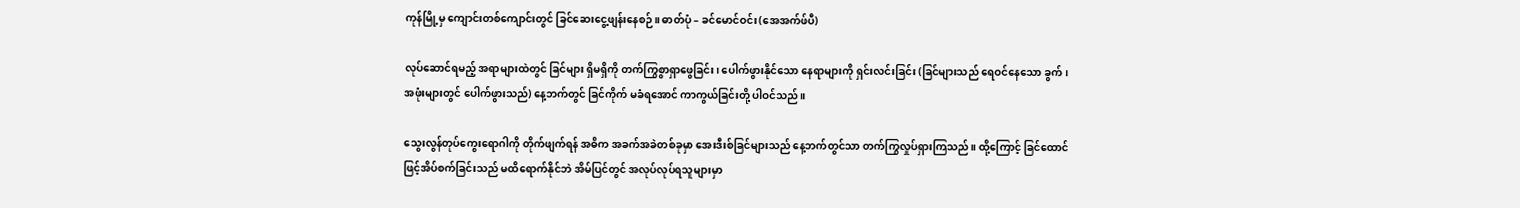ကုန်မြို့မှ ကျောင်းတစ်ကျောင်းတွင် ခြင်ဆေးငွေ့ဖျန်းနေစဉ်။ ဓာတ်ပုံ – ခင်မောင်ဝင်း(အေအက်ဖ်ပီ)

လုပ်ဆောင်ရမည့် အရာများထဲတွင် ခြင်များ ရှိမရှိကို တက်ကြွစွာရှာဖွေခြင်း၊ ပေါက်ဖွားနိုင်သော နေရာများကို ရှင်းလင်းခြင်း (ခြင်များသည် ရေဝင်နေသော ခွက်၊ အဖုံးများတွင် ပေါက်ဖွားသည်) နေ့ဘက်တွင် ခြင်ကိုက် မခံရအောင် ကာကွယ်ခြင်းတို့ ပါဝင်သည်။

သွေးလွန်တုပ်ကွေးရောဂါကို တိုက်ဖျက်ရန် အဓိက အခက်အခဲတစ်ခုမှာ အေးဒီးစ်ခြင်များသည် နေ့ဘက်တွင်သာ တက်ကြွလှုပ်ရှားကြသည်။ ထို့ကြောင့် ခြင်ထောင်ဖြင့်အိပ်စက်ခြင်းသည် မထိရောက်နိုင်ဘဲ အိမ်ပြင်တွင် အလုပ်လုပ်ရသူများမှာ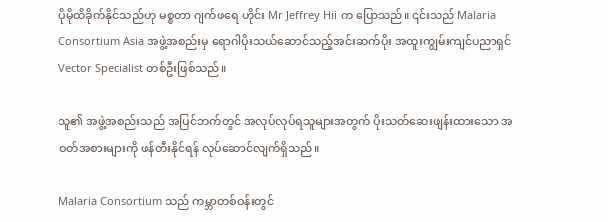ပိုမိုထိခိုက်နိုင်သည်ဟု မစ္စတာ ဂျက်ဖရေ ဟိုင်း Mr Jeffrey Hii က ပြောသည်။ ၎င်းသည် Malaria Consortium Asia အဖွဲ့အစည်းမှ ရောဂါပိုးသယ်ဆောင်သည့်အင်းဆက်ပိုး အထူးကျွမ်းကျင်ပညာရှင် Vector Specialist တစ်ဦးဖြစ်သည်။

သူ၏ အဖွဲ့အစည်းသည် အပြင်ဘက်တွင် အလုပ်လုပ်ရသူများအတွက် ပိုးသတ်ဆေးဖျန်းထားသော အဝတ်အစားများကို ဖန်တီးနိုင်ရန် လုပ်ဆောင်လျက်ရှိသည်။

Malaria Consortium သည် ကမ္ဘာတစ်ဝန်းတွင်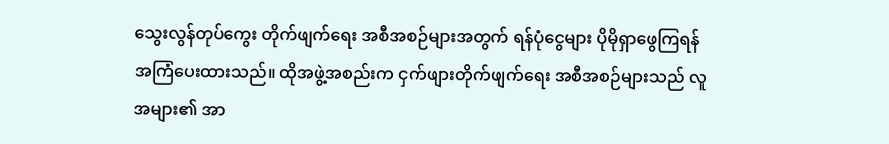သွေးလွန်တုပ်ကွေး တိုက်ဖျက်ရေး အစီအစဉ်များအတွက် ရန်ပုံငွေများ ပိုမိုရှာဖွေကြရန် အကြံပေးထားသည်။ ထိုအဖွဲ့အစည်းက ငှက်ဖျားတိုက်ဖျက်ရေး အစီအစဉ်များသည် လူအများ၏ အာ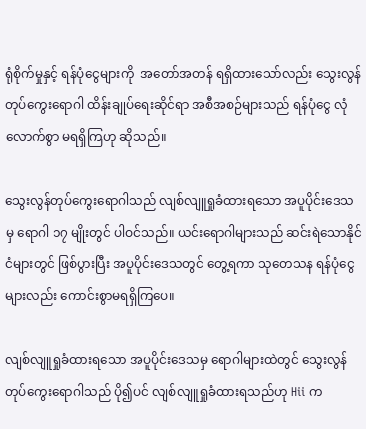ရုံစိုက်မှုနှင့် ရန်ပုံငွေများကို  အတော်အတန် ရရှိထားသော်လည်း သွေးလွန်တုပ်ကွေးရောဂါ ထိန်းချုပ်ရေးဆိုင်ရာ အစီအစဉ်များသည် ရန်ပုံငွေ လုံလောက်စွာ မရရှိကြဟု ဆိုသည်။

သွေးလွန်တုပ်ကွေးရောဂါသည် လျစ်လျူရှုခံထားရသော အပူပိုင်းဒေသမှ ရောဂါ ၁၇ မျိုးတွင် ပါဝင်သည်။ ယင်းရောဂါများသည် ဆင်းရဲသောနိုင်ငံများတွင် ဖြစ်ပွားပြီး အပူပိုင်းဒေသတွင် တွေ့ရကာ သုတေသန ရန်ပုံငွေများလည်း ကောင်းစွာမရရှိကြပေ။

လျစ်လျူရှုခံထားရသော အပူပိုင်းဒေသမှ ရောဂါများထဲတွင် သွေးလွန်တုပ်ကွေးရောဂါသည် ပို၍ပင် လျစ်လျူရှုခံထားရသည်ဟု Hii က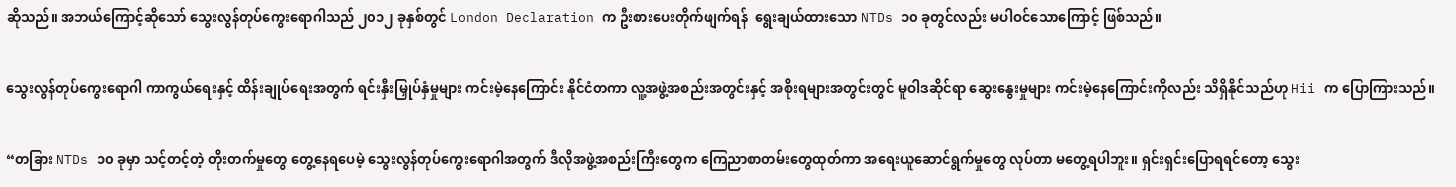ဆိုသည်။ အဘယ်ကြောင့်ဆိုသော် သွေးလွန်တုပ်ကွေးရောဂါသည် ၂၀၁၂ ခုနှစ်တွင် London Declaration က ဦးစားပေးတိုက်ဖျက်ရန်  ရွေးချယ်ထားသော NTDs ၁၀ ခုတွင်လည်း မပါဝင်သောကြောင့် ဖြစ်သည်။

သွေးလွန်တုပ်ကွေးရောဂါ ကာကွယ်ရေးနှင့် ထိန်းချုပ်ရေးအတွက် ရင်းနှီးမြှုပ်နှံမှုများ ကင်းမဲ့နေကြောင်း နိုင်ငံတကာ လူ့အဖွဲ့အစည်းအတွင်းနှင့် အစိုးရများအတွင်းတွင် မူဝါဒဆိုင်ရာ ဆွေးနွေးမှုများ ကင်းမဲ့နေကြောင်းကိုလည်း သိရှိနိုင်သည်ဟု Hii က ပြောကြားသည်။

“တခြား NTDs ၁၀ ခုမှာ သင့်တင့်တဲ့ တိုးတက်မှုတွေ တွေ့နေရပေမဲ့ သွေးလွန်တုပ်ကွေးရောဂါအတွက် ဒီလိုအဖွဲ့အစည်းကြီးတွေက ကြေညာစာတမ်းတွေထုတ်ကာ အရေးယူဆောင်ရွက်မှုတွေ လုပ်တာ မတွေ့ရပါဘူး။ ရှင်းရှင်းပြောရရင်တော့ သွေး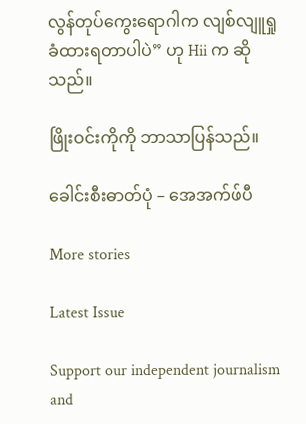လွန်တုပ်ကွေးရောဂါက လျစ်လျူရှုခံထားရတာပါပဲ” ဟု Hii က ဆိုသည်။

ဖြိုးဝင်းကိုကို ဘာသာပြန်သည်။

ခေါင်းစီးဓာတ်ပုံ – အေအက်ဖ်ပီ

More stories

Latest Issue

Support our independent journalism and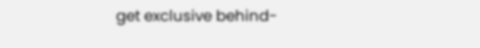get exclusive behind-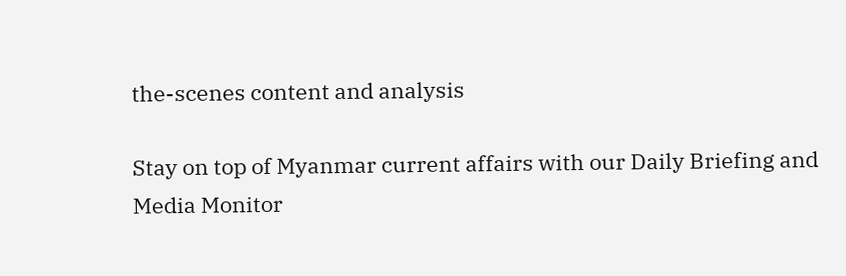the-scenes content and analysis

Stay on top of Myanmar current affairs with our Daily Briefing and Media Monitor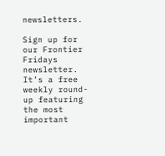newsletters.

Sign up for our Frontier Fridays newsletter. It’s a free weekly round-up featuring the most important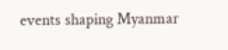events shaping Myanmar